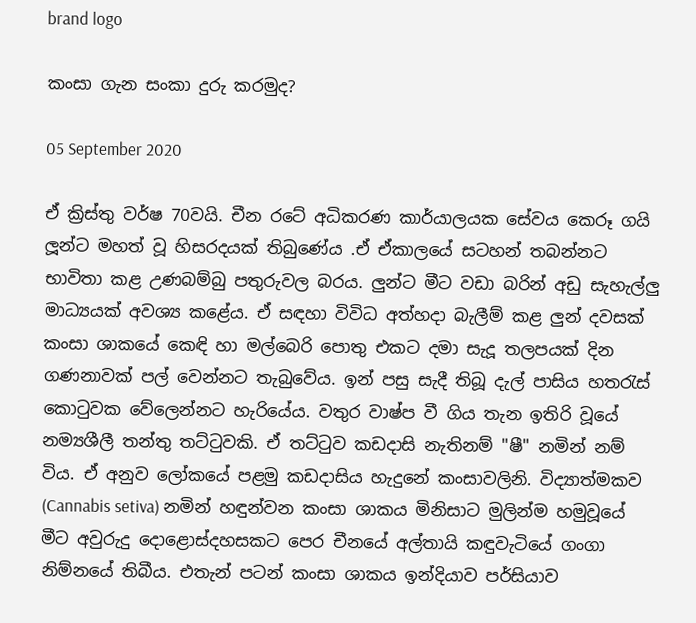brand logo

කංසා ගැන සංකා දුරු කරමුද?

05 September 2020

ඒ ක්‍රිස්තු වර්ෂ 70වයි. චීන රටේ අධිකරණ කාර්යාලයක සේවය කෙරූ ගයි ලූන්ට මහත් වූ හිසරදයක් තිබුණේය .ඒ ඒකාලයේ සටහන් තබන්නට භාවිතා කළ උණබම්බු පතුරුවල බරය. ලුන්ට මීට වඩා බරින් අඩු සැහැල්ලු මාධ්‍යයක් අවශ්‍ය කළේය. ඒ සඳහා විවිධ අත්හදා බැලීම් කළ ලුන් දවසක් කංසා ශාකයේ කෙඳි හා මල්බෙරි පොතු එකට දමා සැදූ තලපයක් දින ගණනාවක් පල් වෙන්නට තැබුවේය. ඉන් පසු සැදී තිබූ දැල් පාසිය හතරැස් කොටුවක වේලෙන්නට හැරියේය. වතුර වාෂ්ප වී ගිය තැන ඉතිරි වූයේ නම්‍යශීලී තන්තු තට්ටුවකි. ඒ තට්ටුව කඩදාසි නැතිනම් "ෂී" නමින් නම් විය. ඒ අනුව ලෝකයේ පළමු කඩදාසිය හැදුනේ කංසාවලිනි. විද්‍යාත්මකව (Cannabis setiva) නමින් හඳුන්වන කංසා ශාකය මිනිසාට මුලින්ම හමුවූයේ මීට අවුරුදු දොළොස්දහසකට පෙර චීනයේ අල්තායි කඳුවැටියේ ගංගා නිම්නයේ තිබීය. එතැන් පටන් කංසා ශාකය ඉන්දියාව පර්සියාව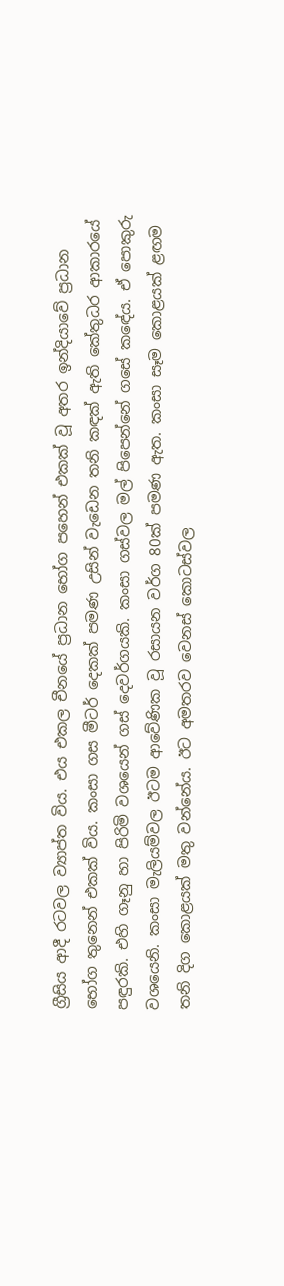ග්‍රීසිය ආදී රටවල ව්‍යාප්ත විය. එය එකල චීනයේ ප්‍රධාන භෝග පහෙන් එකක් වූ අතර ඉන්දියාවේ ප්‍රධාන භෝග තුනෙන් එකක් විය. කංසා ගස මීටර් දෙකක් පමණ උසින් වැඩෙන තනි කඳක් ඇති කේතුධර ආකාරයේ පඳුරකි. එහි ගෑනු හා පිරිමි වශයෙන් ගස් දෙවර්ගයකි. කංසා ගස්වල මල් පිපෙන්නේ ගසේ කඳේය. ඒ පොකුරු වශයෙනි. කංසා මැලියම්වල ඊටම ආවේණික වූ රසායන වර්ග 80ක් පමණ ඇත. කංසා සෑම කොළයක්‌ ළඟම තනි දිග කොළයක් මතු වන්නේය. ඊට අමතරව වෙනස් කොටස්වල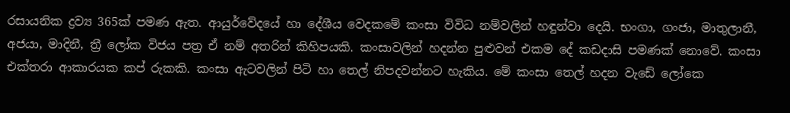රසායනික ද්‍රව්‍ය 365ක් පමණ ඇත. ආයුර්වේදයේ හා දේශීය වෙදකමේ කංසා විවිධ නම්වලින් හඳුන්වා දෙයි. භංගා, ගංජා, මාතුලානී, අජයා, මාදිනී, ත්‍රී ලෝක විජය පත්‍ර ඒ නම් අතරින් කිහිපයකි. කංසාවලින් හදන්න පුළුවන් එකම දේ කඩදාසි පමණක් නොවේ. කංසා එක්තරා ආකාරයක කප් රුකකි. කංසා ඇටවලින් පිටි හා තෙල් නිපදවන්නට හැකිය. මේ කංසා තෙල් හදන වැඩේ ලෝකෙ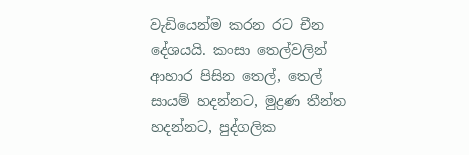වැඩියෙන්ම කරන රට චීන දේශයයි. කංසා තෙල්වලින් ආහාර පිසින තෙල්, තෙල් සායම් හදන්නට, මුද්‍රණ තීන්ත හදන්නට, පුද්ගලික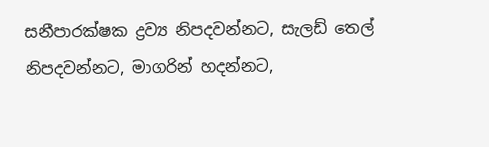සනීපාරක්ෂක ද්‍රව්‍ය නිපදවන්නට, සැලඩ් තෙල් නිපදවන්නට, මාගරින් හදන්නට,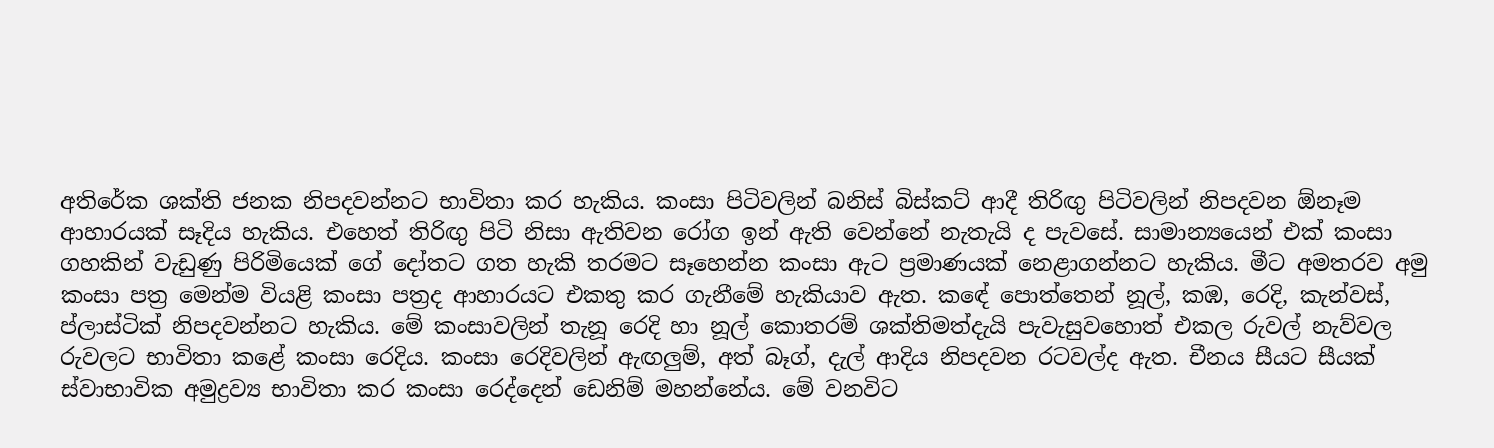අතිරේක ශක්ති ජනක නිපදවන්නට භාවිතා කර හැකිය. කංසා පිටිවලින් බනිස් බිස්කට් ආදී තිරිඟු පිටිවලින් නිපදවන ඕනෑම ආහාරයක් සෑදිය හැකිය. එහෙත් තිරිඟු පිටි නිසා ඇතිවන රෝග ඉන් ඇති වෙන්නේ නැතැයි ද පැවසේ. සාමාන්‍යයෙන් එක් කංසා ගහකින් වැඩුණු පිරිමියෙක් ගේ දෝතට ගත හැකි තරමට සෑහෙන්න කංසා ඇට ප්‍රමාණයක් නෙළාගන්නට හැකිය. මීට අමතරව අමු කංසා පත්‍ර මෙන්ම වියළි කංසා පත්‍රද ආහාරයට එකතු කර ගැනීමේ හැකියාව ඇත. කඳේ පොත්තෙන් නූල්, කඹ, රෙදි, කැන්වස්, ප්ලාස්ටික් නිපදවන්නට හැකිය. මේ කංසාවලින් තැනූ රෙදි හා නූල් කොතරම් ශක්තිමත්දැයි පැවැසුවහොත් එකල රුවල් නැව්වල රුවලට භාවිතා කළේ කංසා රෙදිය. කංසා රෙදිවලින් ඇඟලුම්, අත් බෑග්, දැල් ආදිය නිපදවන රටවල්ද ඇත. චීනය සීයට සීයක් ස්වාභාවික අමුද්‍රව්‍ය භාවිතා කර කංසා රෙද්දෙන් ඩෙනිම් මහන්නේය. මේ වනවිට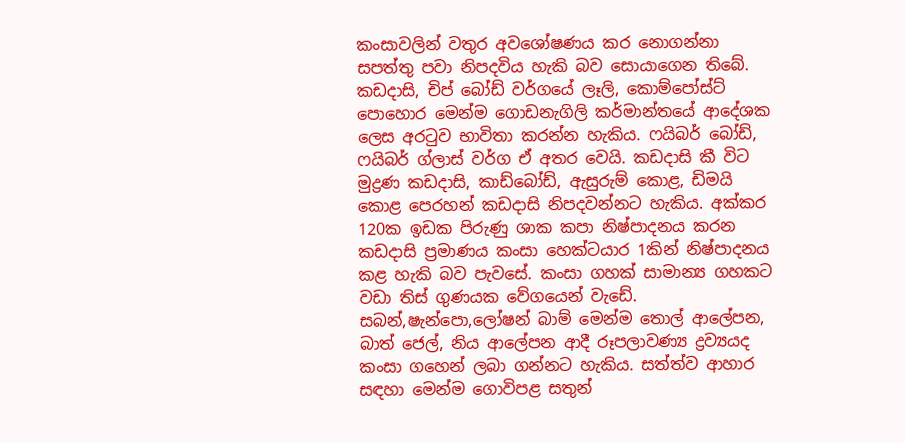කංසාවලින් වතුර අවශෝෂණය කර නොගන්නා සපත්තු පවා නිපදවිය හැකි බව සොයාගෙන තිබේ. කඩදාසි, චිප් බෝඩ් වර්ගයේ ලෑලි, කොම්පෝස්ට් පොහොර මෙන්ම ගොඩනැගිලි කර්මාන්තයේ ආදේශක ලෙස අරටුව භාවිතා කරන්න හැකිය. ෆයිබර් බෝඩ්, ෆයිබර් ග්ලාස් වර්ග ඒ අතර වෙයි. කඩදාසි කී විට මුද්‍රණ කඩදාසි, කාඩ්බෝඩ්, ඇසුරුම් කොළ, ඩිමයි කොළ පෙරහන් කඩදාසි නිපදවන්නට හැකිය. අක්කර 120ක ඉඩක පිරුණු ශාක කපා නිෂ්පාදනය කරන කඩදාසි ප්‍රමාණය කංසා හෙක්ටයාර 1කින් නිෂ්පාදනය කළ හැකි බව පැවසේ. කංසා ගහක් සාමාන්‍ය ගහකට වඩා තිස් ගුණයක වේගයෙන් වැඩේ. සබන්,ෂැන්පො,ලෝෂන් බාම් මෙන්ම තොල් ආලේපන, බාත් ජෙල්, නිය ආලේපන ආදී රූපලාවණ්‍ය ද්‍රව්‍යයද කංසා ගහෙන් ලබා ගන්නට හැකිය. සත්ත්ව ආහාර සඳහා මෙන්ම ගොවිපළ සතුන්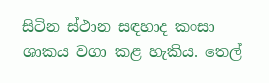සිටින ස්ථාන සඳහාද කංසා ශාකය වගා කළ හැකිය. තෙල්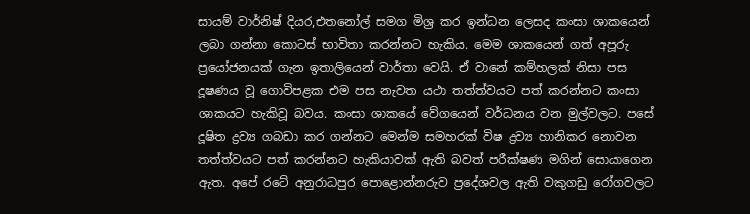සායම් වාර්නිෂ් දියර,එතනෝල් සමග මිශ්‍ර කර ඉන්ධන ලෙසද කංසා ශාකයෙන් ලබා ගන්නා කොටස් භාවිතා කරන්නට හැකිය. මෙම ශාකයෙන් ගත් අපූරු ප්‍රයෝජනයක් ගැන ඉතාලියෙන් වාර්තා වෙයි. ඒ වානේ කම්හලක් නිසා පස දූෂණය වූ ගොවිපළක එම පස නැවත යථා තත්ත්වයට පත් කරන්නට කංසා ශාකයට හැකිවූ බවය. කංසා ශාකයේ වේගයෙන් වර්ධනය වන මුල්වලට. පසේ දූෂිත ද්‍රව්‍ය ගබඩා කර ගන්නට මෙන්ම සමහරක් විෂ ද්‍රව්‍ය හානිකර නොවන තත්ත්වයට පත් කරන්නට හැකියාවක් ඇති බවත් පරීක්ෂණ මගින් සොයාගෙන ඇත. අපේ රටේ අනුරාධපුර පොළොන්නරුව ප්‍රදේශවල ඇති වකුගඩු රෝගවලට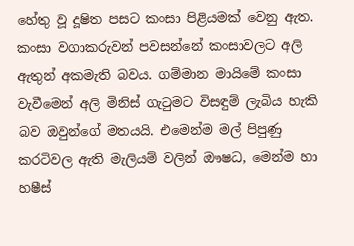හේතු වූ දූෂිත පසට කංසා පිළියමක් වෙනු ඇත. කංසා වගාකරුවන් පවසන්නේ කංසාවලට අලි ඇතුන් අකමැති බවය. ගම්මාන මායිමේ කංසා වැවීමෙන් අලි මිනිස් ගැටුමට විසඳුම් ලැබිය හැකි බව ඔවුන්ගේ මතයයි. එමෙන්ම මල් පිපුණු කරටිවල ඇති මැලියම් වලින් ඖෂධ, මෙන්ම හා හෂීස්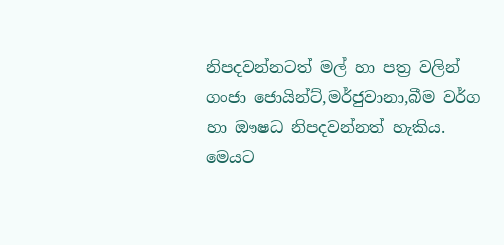නිපදවන්නටත් මල් හා පත්‍ර වලින් ගංජා ජොයින්ට්,මර්ජුවානා,බීම වර්ග හා ඖෂධ නිපදවන්නත් හැකිය. මෙයට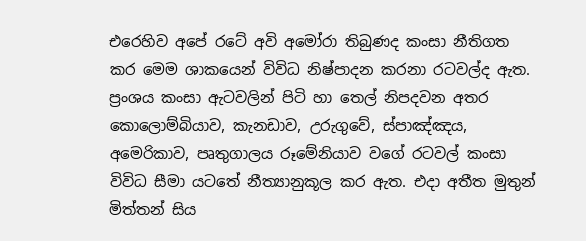එරෙහිව අපේ රටේ අවි අමෝරා තිබුණද කංසා නීතිගත කර මෙම ශාකයෙන් විවිධ නිෂ්පාදන කරනා රටවල්ද ඇත. ප්‍රංශය කංසා ඇටවලින් පිටි හා තෙල් නිපදවන අතර කොලොම්බියාව, කැනඩාව, උරුගුවේ, ස්පාඤ්ඤය, අමෙරිකාව, පෘතුගාලය රූමේනියාව වගේ රටවල් කංසා විවිධ සීමා යටතේ නීත්‍යානුකූල කර ඇත. එදා අතීත මුතුන් මිත්තන් සිය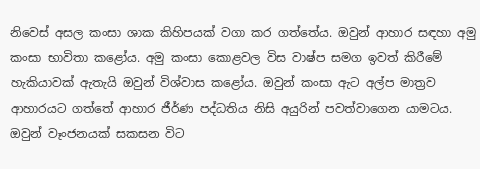නිවෙස් අසල කංසා ශාක කිහිපයක් වගා කර ගත්තේය. ඔවුන් ආහාර සඳහා අමු කංසා භාවිතා කළෝය. අමු කංසා කොළවල විස වාෂ්ප සමග ඉවත් කිරීමේ හැකියාවක් ඇතැයි ඔවුන් විශ්වාස කළෝය. ඔවුන් කංසා ඇට අල්ප මාත්‍රව ආහාරයට ගත්තේ ආහාර ජීර්ණ පද්ධතිය නිසි අයුරින් පවත්වාගෙන යාමටය. ඔවුන් වෑංජනයක් සකසන විට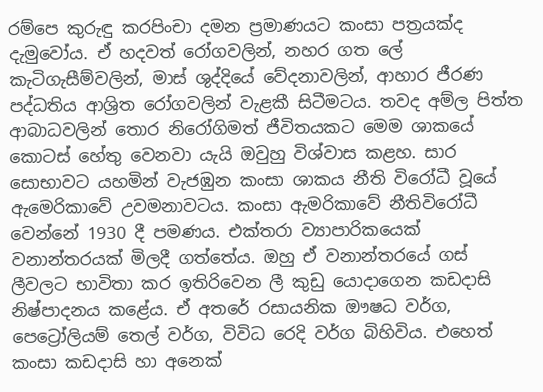රම්පෙ කුරුඳු කරපිංචා දමන ප්‍රමාණයට කංසා පත්‍රයක්ද දැමුවෝය. ඒ හදවත් රෝගවලින්, නහර ගත ලේ කැටිගැසීම්වලින්, මාස් ශුද්දියේ වේදනාවලින්, ආහාර ජීරණ පද්ධතිය ආශ්‍රිත රෝගවලින් වැළකී සිටීමටය. තවද අම්ල පිත්ත ආබාධවලින් තොර නිරෝගිමත් ජීවිතයකට මෙම ශාකයේ කොටස් හේතු වෙනවා යැයි ඔවුහු විශ්වාස කළහ. සාර සොභාවට යහමින් වැජඹුන කංසා ශාකය නීති විරෝධී වූයේ ඇමෙරිකාවේ උවමනාවටය. කංසා ඇමරිකාවේ නීතිවිරෝධී වෙන්නේ 1930 දී පමණය. එක්තරා ව්‍යාපාරිකයෙක් වනාන්තරයක් මිලදී ගත්තේය. ඔහු ඒ වනාන්තරයේ ගස් ලීවලට භාවිතා කර ඉතිරිවෙන ලී කුඩු යොදාගෙන කඩදාසි නිෂ්පාදනය කළේය. ඒ අතරේ රසායනික ඖෂධ වර්ග, පෙට්‍රෝලියම් තෙල් වර්ග, විවිධ රෙදි වර්ග බිහිවිය. එහෙත් කංසා කඩදාසි හා අනෙක්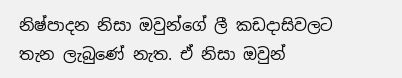නිෂ්පාදන නිසා ඔවුන්ගේ ලී කඩදාසිවලට තැන ලැබුණේ නැත. ඒ නිසා ඔවුන්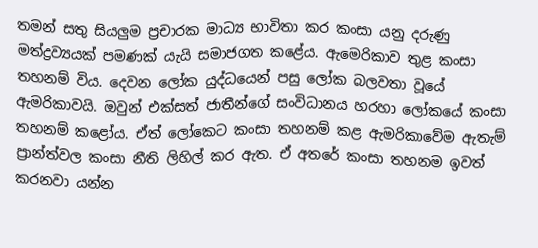තමන් සතු සියලුම ප්‍රචාරක මාධ්‍ය භාවිතා කර කංසා යනු දරුණු මත්ද්‍රව්‍යයක් පමණක් යැයි සමාජගත කළේය. ඇමෙරිකාව තුළ කංසා තහනම් විය. දෙවන ලෝක යුද්ධයෙන් පසු ලෝක බලවතා වූයේ ඇමරිකාවයි. ඔවුන් එක්සත් ජාතීන්ගේ සංවිධානය හරහා ලෝකයේ කංසා තහනම් කළෝය. ඒත් ලෝකෙට කංසා තහනම් කළ ඇමරිකාවේම ඇතැම් ප්‍රාන්ත්වල කංසා නීති ලිහිල් කර ඇත. ඒ අතරේ කංසා තහනම ඉවත් කරනවා යන්න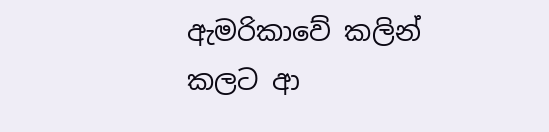ඇමරිකාවේ කලින් කලට ආ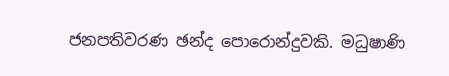ජනපතිවරණ ඡන්ද පොරොන්දුවකි. මධුෂාණි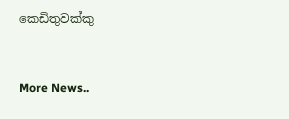කෙඩිතුවක්කු


More News..